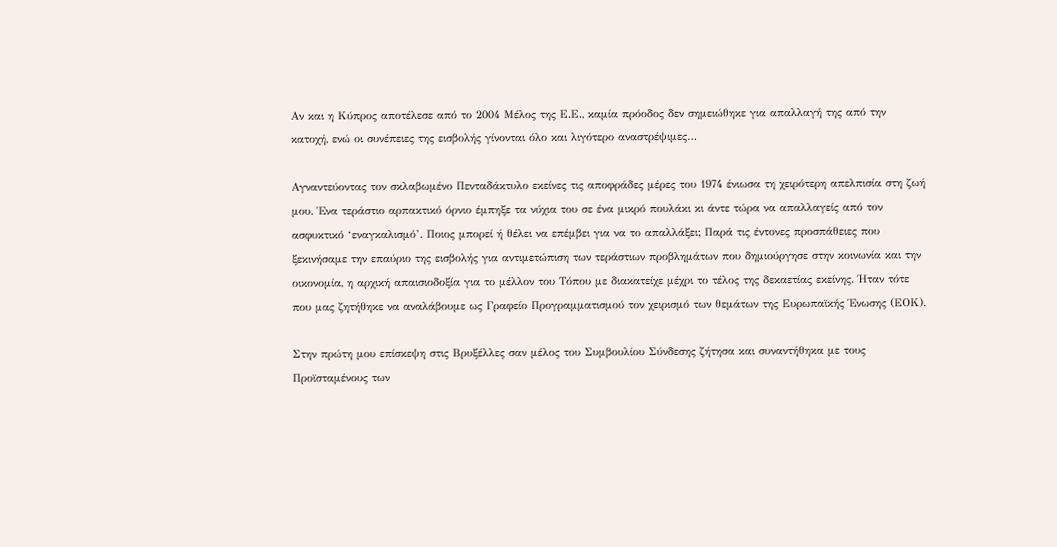Αν και η Κύπρος αποτέλεσε από το 2004 Μέλος της Ε.Ε., καμία πρόοδος δεν σημειώθηκε για απαλλαγή της από την κατοχή, ενώ οι συνέπειες της εισβολής γίνονται όλο και λιγότερο αναστρέψιμες…

Αγναντεύοντας τον σκλαβωμένο Πενταδάκτυλο εκείνες τις αποφράδες μέρες του 1974 ένιωσα τη χειρότερη απελπισία στη ζωή μου. Ένα τεράστιο αρπακτικό όρνιο έμπηξε τα νύχια του σε ένα μικρό πουλάκι κι άντε τώρα να απαλλαγείς από τον ασφυκτικό ‘εναγκαλισμό’. Ποιος μπορεί ή θέλει να επέμβει για να το απαλλάξει; Παρά τις έντονες προσπάθειες που ξεκινήσαμε την επαύριο της εισβολής για αντιμετώπιση των τεράστιων προβλημάτων που δημιούργησε στην κοινωνία και την οικονομία, η αρχική απαισιοδοξία για το μέλλον του Τόπου με διακατείχε μέχρι το τέλος της δεκαετίας εκείνης. Ήταν τότε που μας ζητήθηκε να αναλάβουμε ως Γραφείο Προγραμματισμού τον χειρισμό των θεμάτων της Ευρωπαϊκής Ένωσης (ΕΟΚ).

Στην πρώτη μου επίσκεψη στις Βρυξέλλες σαν μέλος του Συμβουλίου Σύνδεσης ζήτησα και συναντήθηκα με τους Προϊσταμένους των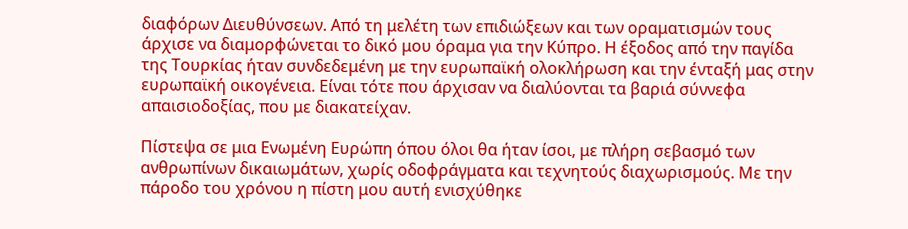διαφόρων Διευθύνσεων. Από τη μελέτη των επιδιώξεων και των οραματισμών τους άρχισε να διαμορφώνεται το δικό μου όραμα για την Κύπρο. Η έξοδος από την παγίδα της Τουρκίας ήταν συνδεδεμένη με την ευρωπαϊκή ολοκλήρωση και την ένταξή μας στην ευρωπαϊκή οικογένεια. Είναι τότε που άρχισαν να διαλύονται τα βαριά σύννεφα απαισιοδοξίας, που με διακατείχαν.

Πίστεψα σε μια Ενωμένη Ευρώπη όπου όλοι θα ήταν ίσοι, με πλήρη σεβασμό των ανθρωπίνων δικαιωμάτων, χωρίς οδοφράγματα και τεχνητούς διαχωρισμούς. Με την πάροδο του χρόνου η πίστη μου αυτή ενισχύθηκε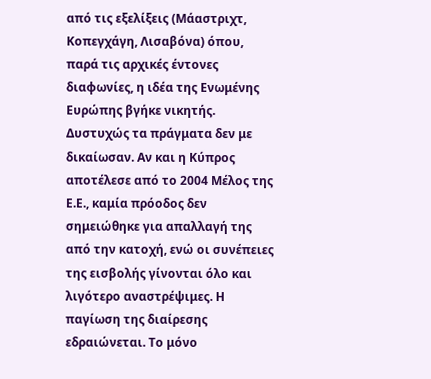από τις εξελίξεις (Μάαστριχτ, Κοπεγχάγη, Λισαβόνα) όπου, παρά τις αρχικές έντονες διαφωνίες, η ιδέα της Ενωμένης Ευρώπης βγήκε νικητής. Δυστυχώς τα πράγματα δεν με δικαίωσαν. Αν και η Κύπρος αποτέλεσε από το 2004 Μέλος της Ε.Ε., καμία πρόοδος δεν σημειώθηκε για απαλλαγή της από την κατοχή, ενώ οι συνέπειες της εισβολής γίνονται όλο και λιγότερο αναστρέψιμες. Η παγίωση της διαίρεσης εδραιώνεται. Το μόνο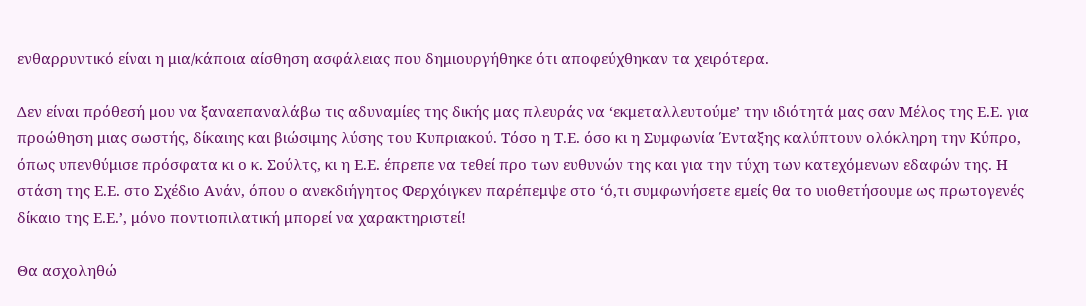ενθαρρυντικό είναι η μια/κάποια αίσθηση ασφάλειας που δημιουργήθηκε ότι αποφεύχθηκαν τα χειρότερα.

Δεν είναι πρόθεσή μου να ξαναεπαναλάβω τις αδυναμίες της δικής μας πλευράς να ‘εκμεταλλευτούμε’ την ιδιότητά μας σαν Μέλος της Ε.Ε. για προώθηση μιας σωστής, δίκαιης και βιώσιμης λύσης του Κυπριακού. Τόσο η Τ.Ε. όσο κι η Συμφωνία Ένταξης καλύπτουν ολόκληρη την Κύπρο, όπως υπενθύμισε πρόσφατα κι ο κ. Σούλτς, κι η Ε.Ε. έπρεπε να τεθεί προ των ευθυνών της και για την τύχη των κατεχόμενων εδαφών της. Η στάση της Ε.Ε. στο Σχέδιο Ανάν, όπου ο ανεκδιήγητος Φερχόιγκεν παρέπεμψε στο ‘ό,τι συμφωνήσετε εμείς θα το υιοθετήσουμε ως πρωτογενές δίκαιο της Ε.Ε.’, μόνο ποντιοπιλατική μπορεί να χαρακτηριστεί!

Θα ασχοληθώ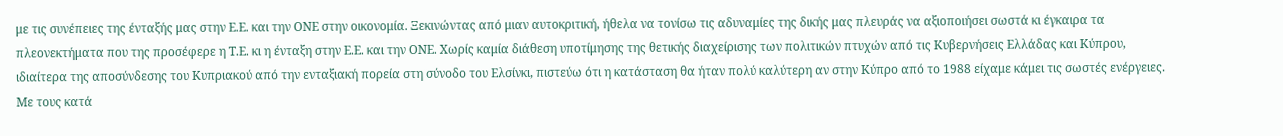με τις συνέπειες της ένταξής μας στην Ε.Ε. και την ΟΝΕ στην οικονομία. Ξεκινώντας από μιαν αυτοκριτική, ήθελα να τονίσω τις αδυναμίες της δικής μας πλευράς να αξιοποιήσει σωστά κι έγκαιρα τα πλεονεκτήματα που της προσέφερε η Τ.Ε. κι η ένταξη στην Ε.Ε. και την ΟΝΕ. Χωρίς καμία διάθεση υποτίμησης της θετικής διαχείρισης των πολιτικών πτυχών από τις Κυβερνήσεις Ελλάδας και Κύπρου, ιδιαίτερα της αποσύνδεσης του Κυπριακού από την ενταξιακή πορεία στη σύνοδο του Ελσίνκι, πιστεύω ότι η κατάσταση θα ήταν πολύ καλύτερη αν στην Κύπρο από το 1988 είχαμε κάμει τις σωστές ενέργειες. Με τους κατά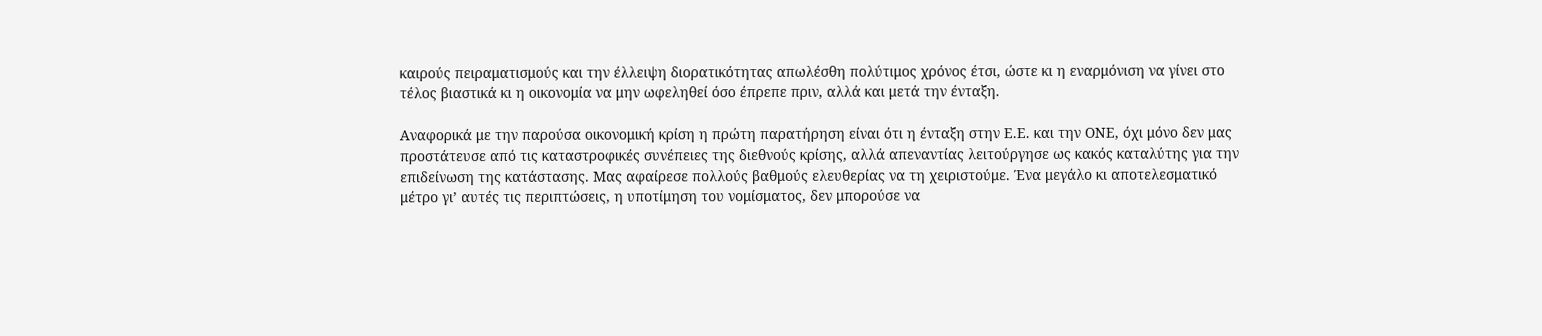καιρούς πειραματισμούς και την έλλειψη διορατικότητας απωλέσθη πολύτιμος χρόνος έτσι, ώστε κι η εναρμόνιση να γίνει στο τέλος βιαστικά κι η οικονομία να μην ωφεληθεί όσο έπρεπε πριν, αλλά και μετά την ένταξη.

Αναφορικά με την παρούσα οικονομική κρίση η πρώτη παρατήρηση είναι ότι η ένταξη στην Ε.Ε. και την ΟΝΕ, όχι μόνο δεν μας προστάτευσε από τις καταστροφικές συνέπειες της διεθνούς κρίσης, αλλά απεναντίας λειτούργησε ως κακός καταλύτης για την επιδείνωση της κατάστασης. Μας αφαίρεσε πολλούς βαθμούς ελευθερίας να τη χειριστούμε. Ένα μεγάλο κι αποτελεσματικό μέτρο γι’ αυτές τις περιπτώσεις, η υποτίμηση του νομίσματος, δεν μπορούσε να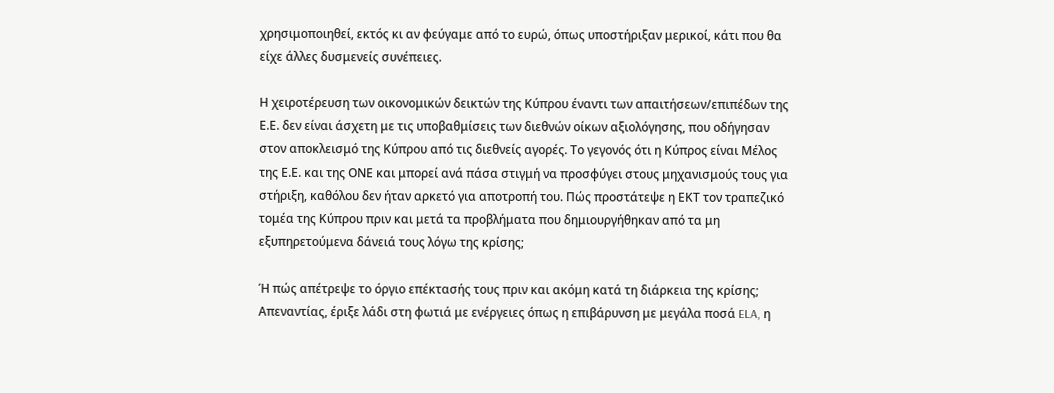χρησιμοποιηθεί, εκτός κι αν φεύγαμε από το ευρώ, όπως υποστήριξαν μερικοί, κάτι που θα είχε άλλες δυσμενείς συνέπειες.

Η χειροτέρευση των οικονομικών δεικτών της Κύπρου έναντι των απαιτήσεων/επιπέδων της Ε.Ε. δεν είναι άσχετη με τις υποβαθμίσεις των διεθνών οίκων αξιολόγησης, που οδήγησαν στον αποκλεισμό της Κύπρου από τις διεθνείς αγορές. Το γεγονός ότι η Κύπρος είναι Μέλος της Ε.Ε. και της ΟΝΕ και μπορεί ανά πάσα στιγμή να προσφύγει στους μηχανισμούς τους για στήριξη, καθόλου δεν ήταν αρκετό για αποτροπή του. Πώς προστάτεψε η ΕΚΤ τον τραπεζικό τομέα της Κύπρου πριν και μετά τα προβλήματα που δημιουργήθηκαν από τα μη εξυπηρετούμενα δάνειά τους λόγω της κρίσης;

Ή πώς απέτρεψε το όργιο επέκτασής τους πριν και ακόμη κατά τη διάρκεια της κρίσης; Απεναντίας, έριξε λάδι στη φωτιά με ενέργειες όπως η επιβάρυνση με μεγάλα ποσά ELA, η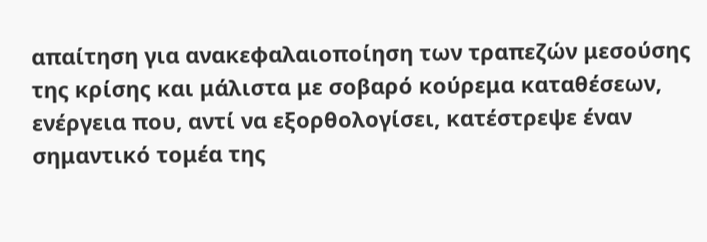απαίτηση για ανακεφαλαιοποίηση των τραπεζών μεσούσης της κρίσης και μάλιστα με σοβαρό κούρεμα καταθέσεων, ενέργεια που, αντί να εξορθολογίσει, κατέστρεψε έναν σημαντικό τομέα της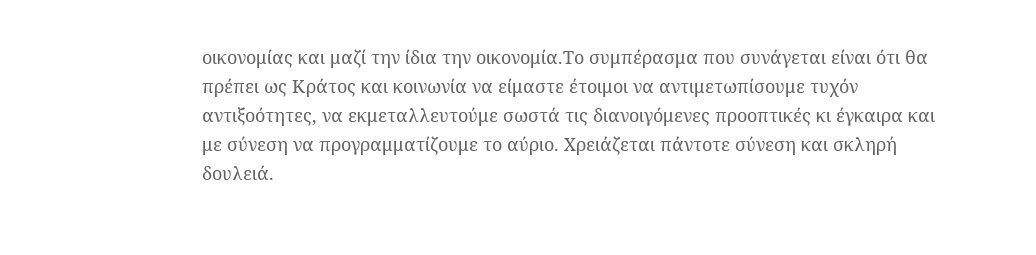οικονομίας και μαζί την ίδια την οικονομία.Το συμπέρασμα που συνάγεται είναι ότι θα πρέπει ως Κράτος και κοινωνία να είμαστε έτοιμοι να αντιμετωπίσουμε τυχόν αντιξοότητες, να εκμεταλλευτούμε σωστά τις διανοιγόμενες προοπτικές κι έγκαιρα και με σύνεση να προγραμματίζουμε το αύριο. Χρειάζεται πάντοτε σύνεση και σκληρή δουλειά.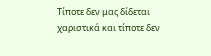Τίποτε δεν μας δίδεται χαριστικά και τίποτε δεν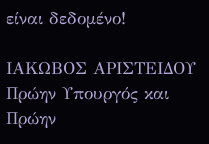είναι δεδομένο!

ΙΑΚΩΒΟΣ ΑΡΙΣΤΕΙΔΟΥ
Πρώην Υπουργός και
Πρώην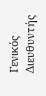Γενικός Διευθυντής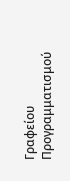Γραφείου Προγραμματισμού